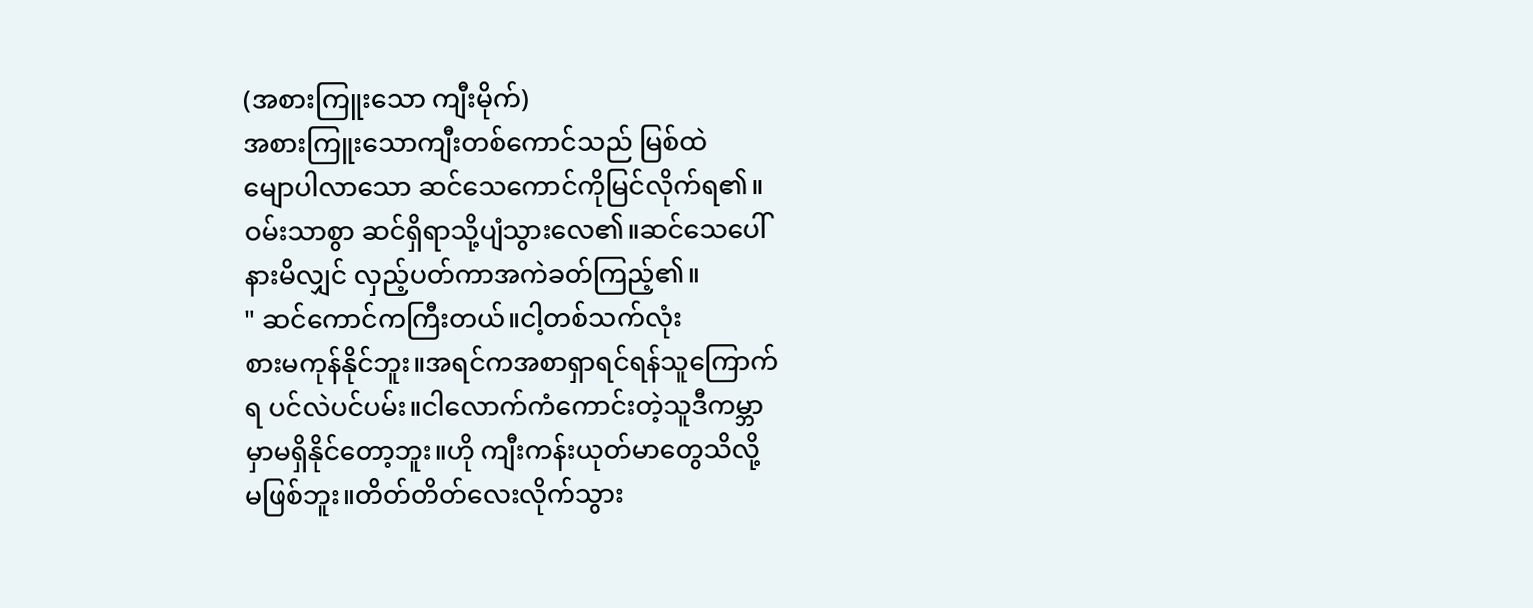(အစားကြူးသော ကျီးမိုက်)
အစားကြူးသောကျီးတစ်ကောင်သည် မြစ်ထဲ
မျောပါလာသော ဆင်သေကောင်ကိုမြင်လိုက်ရ၏။
ဝမ်းသာစွာ ဆင်ရှိရာသို့ပျံသွားလေ၏။ဆင်သေပေါ်
နားမိလျှင် လှည့်ပတ်ကာအကဲခတ်ကြည့်၏။
" ဆင်ကောင်ကကြီးတယ်။ငါ့တစ်သက်လုံး
စားမကုန်နိုင်ဘူး။အရင်ကအစာရှာရင်ရန်သူကြောက်
ရ ပင်လဲပင်ပမ်း။ငါလောက်ကံကောင်းတဲ့သူဒီကမ္ဘာ
မှာမရှိနိုင်တော့ဘူး။ဟို ကျီးကန်းယုတ်မာတွေသိလို့
မဖြစ်ဘူး။တိတ်တိတ်လေးလိုက်သွား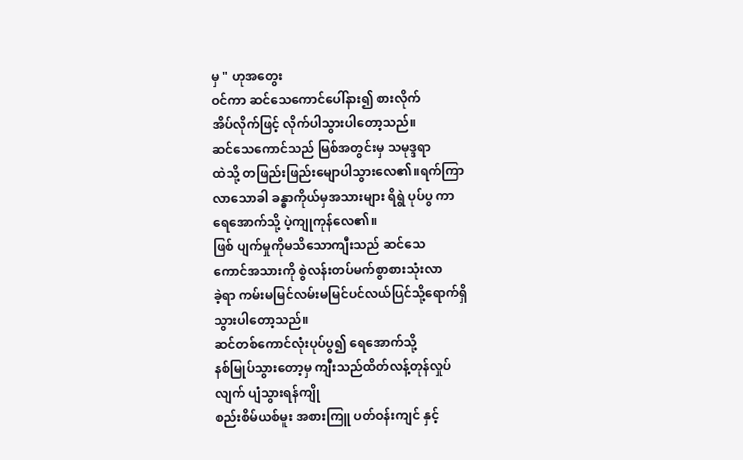မှ " ဟုအတွေး
ဝင်ကာ ဆင်သေကောင်ပေါ်နား၍ စားလိုက်
အိပ်လိုက်ဖြင့် လိုက်ပါသွားပါတော့သည်။
ဆင်သေကောင်သည် မြစ်အတွင်းမှ သမုဒ္ဒရာ
ထဲသို့ တဖြည်းဖြည်းမျောပါသွားလေ၏။ရက်ကြာ
လာသောခါ ခန္ဓာကိုယ်မှအသားများ ရိရွဲ ပုပ်ပွ ကာ
ရေအောက်သို့ ပဲ့ကျုကုန်လေ၏။
ဖြစ် ပျက်မှုကိုမသိသောကျီးသည် ဆင်သေ
ကောင်အသားကို စွဲလန်းတပ်မက်စွာစားသုံးလာ
ခဲ့ရာ ကမ်းမမြင်လမ်းမမြင်ပင်လယ်ပြင်သို့ရောက်ရှိ
သွားပါတော့သည်။
ဆင်တစ်ကောင်လုံးပုပ်ပွ၍ ရေအောက်သို့
နစ်မြုပ်သွားတော့မှ ကျီးသည်ထိတ်လန့်တုန်လှုပ်
လျက် ပျံသွားရန်ကျို
စည်းစိမ်ယစ်မူး အစားကြူ ပတ်ဝန်းကျင် နှင့်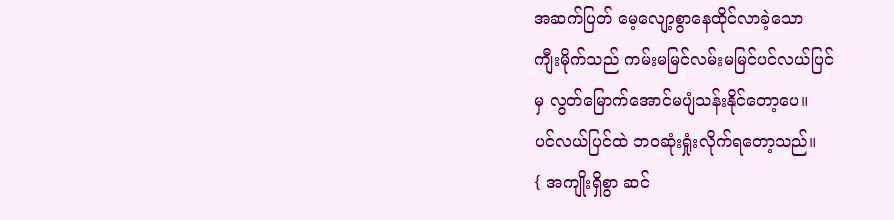အဆက်ပြတ် မေ့လျော့စွာနေထိုင်လာခဲ့သော
ကျီးမိုက်သည် ကမ်းမမြင်လမ်းမမြင်ပင်လယ်ပြင်
မှ လွတ်မြောက်အောင်မပျံသန်းနိုင်တော့ပေ။
ပင်လယ်ပြင်ထဲ ဘဝဆုံးရှုံးလိုက်ရတော့သည်။
{ အကျိုးရှိစွာ ဆင်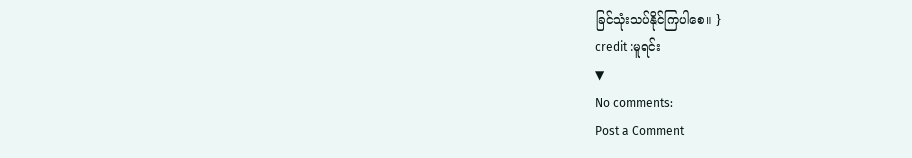ခြင်သုံးသပ်နိုင်ကြပါစေ။ }
credit :မူရင်း
▼
No comments:
Post a Comment